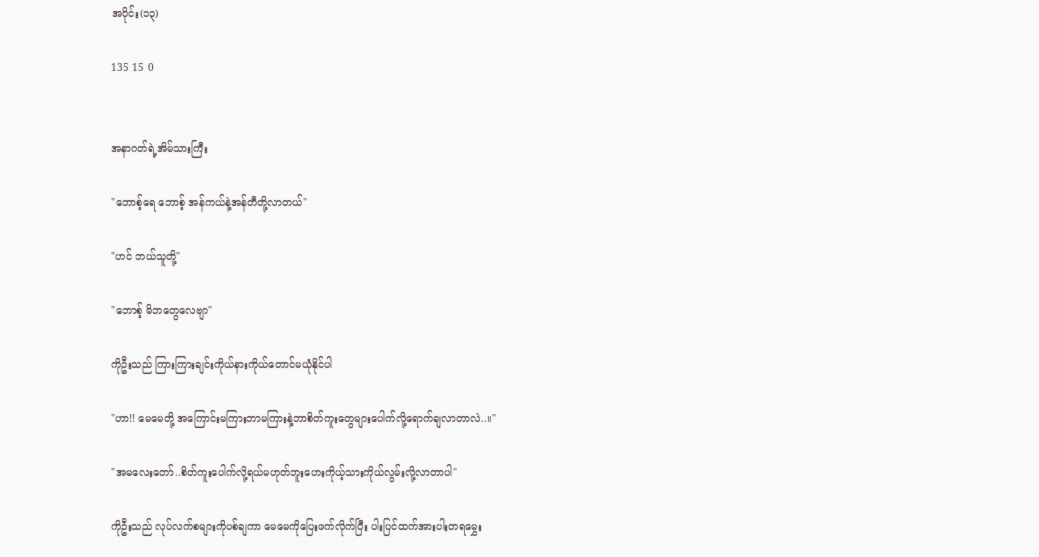အပိုင်း(၁၃)

135 15 0


အနာဂတ်ရဲ့အိမ်သားကြီး

"ဘောစ့်ရေ ဘောစ့် အန်ကယ်နဲ့အန်တီတို့လာတယ်"

"ဟင် ဘယ်သူတို့"

"ဘောစ့် မိဘတွေလေဗျာ"

ကိုဦးသည် ကြားကြားချင်းကိုယ်နားကိုယ်တောင်မယုံနိုင်ပါ

"ဟာ!! မေမေတို့ အကြောင်းမကြားဘာမကြားနဲ့ဘာစိတ်ကူးတွေများပေါက်လို့ရောက်ချလာတာလဲ..။"

"အမလေးတော်..စိတ်ကူးပေါက်လို့ရယ်မဟုတ်ဘူးဟေးကိုယ့်သားကိုယ်လွမ်းလို့လာတာပါ"

ကိုဦးသည် လုပ်လက်စများကိုပစ်ချကာ မေမေကိုပြေးဖက်လိုက်ပြီး ပါးပြင်ထက်အားပါးတရမွှေး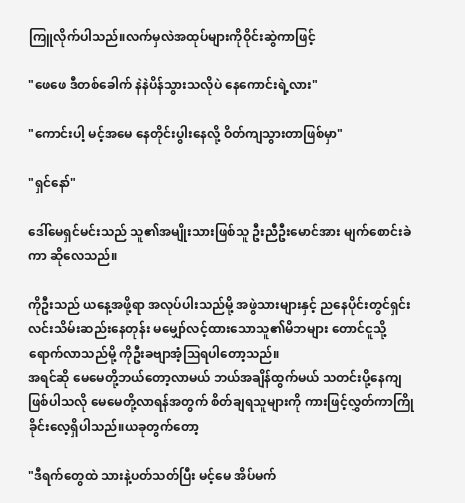ကြူလိုက်ပါသည်။လက်မှလဲအထုပ်များကိုဝိုင်းဆွဲကာဖြင့်

"ဖေဖေ ဒီတစ်ခေါက် နဲနဲပိန်သွားသလိုပဲ နေကောင်းရဲ့လား"

"ကောင်းပါ့ မင့်အမေ နေတိုင်းပွါးနေလို့ ဝိတ်ကျသွားတာဖြစ်မှာ"

"ရှင်နော်"

ဒေါ်မေရှင်မင်းသည် သူ၏အမျိုးသားဖြစ်သူ ဦးညီဦးမောင်အား မျက်စောင်းခဲကာ ဆိုလေသည်။

ကိုဦးသည် ယနေ့အဖို့ရာ အလုပ်ပါးသည်မို့ အဖွဲသားများနှင့် ညနေပိုင်းတွင်ရှင်းလင်းသိမ်းဆည်းနေတုန်း မမျှော်လင့်ထားသောသူ၏မိဘများ တောင်ငူသို့ရောက်လာသည်မို့ ကိုဦးခဗျာအံ့ဩရပါတော့သည်။
အရင်ဆို မေမေတို့ဘယ်တော့လာမယ် ဘယ်အချိန်ထွက်မယ် သတင်းပို့နေကျဖြစ်ပါသလို မေမေတို့လာရန်အတွက် စိတ်ချရသူများကို ကားဖြင့်လွှတ်ကာကြိုခိုင်းလေ့ရှိပါသည်။ယခုတွက်တော့

"ဒီရက်တွေထဲ သားနဲ့ပတ်သတ်ပြီး မင့်မေ အိပ်မက်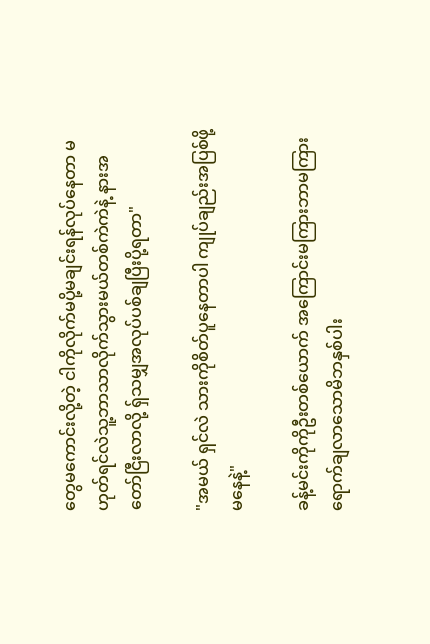တွေမကောင်းလို့တဲ့ ငါကိုလိုက်မပို့မချင်းရန်လုပ်နေတာ မဟုတ်ရင်လဲသူ့ဘာသာလိုက်သွားမယ်တစ်ကဲကဲနဲ့ နားအတော်ငြီးလာလို့ ရှ်သမျှအလုပ်ပစ်ချပြီးပို့ရတာ"

"အမယ် ရှင်လဲ သားကိုစိတ်ပူနေတာပါ ကျုပ်ချည်းအပြစ်ဖို့မနေနဲ့"

ခန့်မင်းကိုကိုဦးတစ်ယောက် အကြောင်းမကြားဘာမကြားရောက်ချလာသောမိဘနှစ်ပါး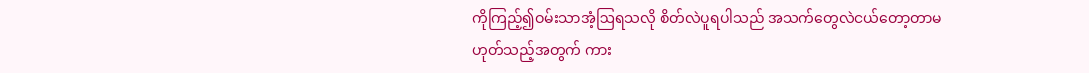ကိုကြည့်၍ဝမ်းသာအံ့ဩရသလို စိတ်လဲပူရပါသည် အသက်တွေလဲငယ်တော့တာမဟုတ်သည့်အတွက် ကား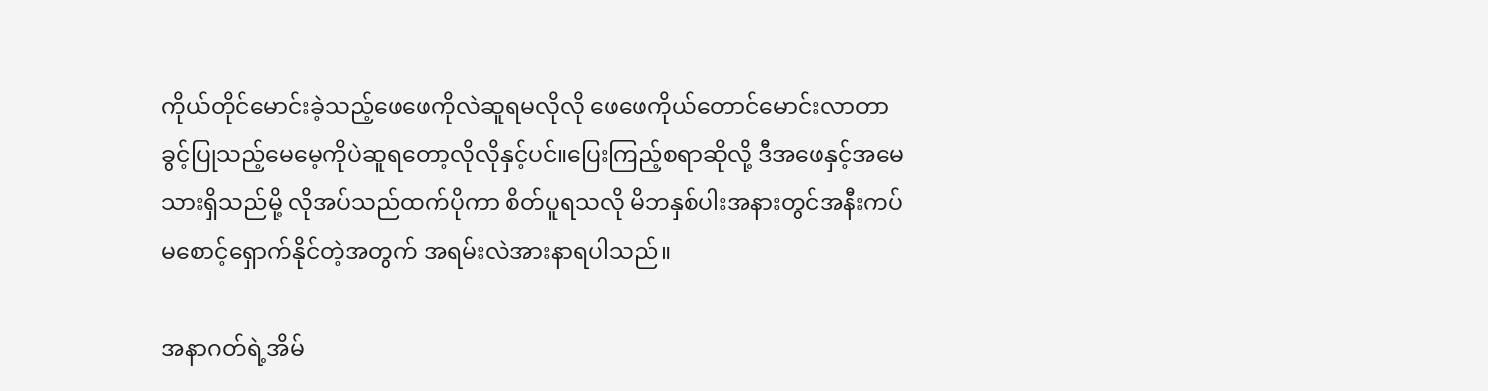ကိုယ်တိုင်မောင်းခဲ့သည့်ဖေဖေကိုလဲဆူရမလိုလို ဖေဖေကိုယ်တောင်မောင်းလာတာခွင့်ပြုသည့်မေမေ့ကိုပဲဆူရတော့လိုလိုနှင့်ပင်။ပြေးကြည့်စရာဆိုလို့ ဒီအဖေနှင့်အမေသားရှိသည်မို့ လိုအပ်သည်ထက်ပိုကာ စိတ်ပူရသလို မိဘနှစ်ပါးအနားတွင်အနီးကပ် မစောင့်ရှောက်နိုင်တဲ့အတွက် အရမ်းလဲအားနာရပါသည်။

အနာဂတ်ရဲ့အိမ်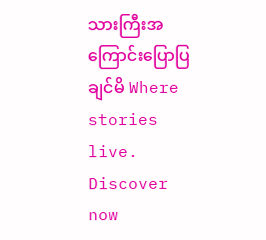သားကြီးအကြောင်းပြောပြချင်မိ Where stories live. Discover now